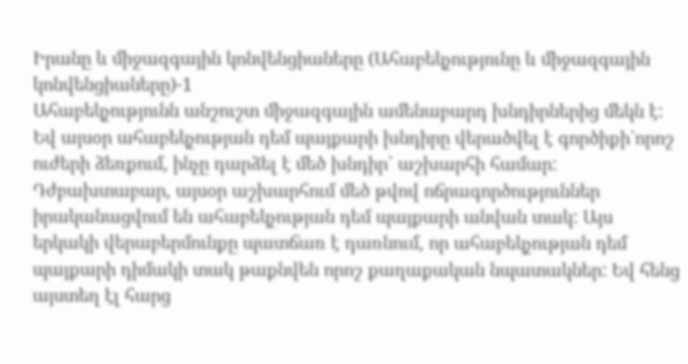Իրանը և միջազգային կոնվենցիաները (Ահաբեկչությունը և միջազգային կոնվենցիաները)-1
Ահաբեկչությունն անշուշտ միջազգային ամենաբարդ խնդիրներից մեկն է: Եվ այսօր ահաբեկչության դեմ պայքարի խնդիրը վերածվել է գործիքի`որոշ ուժերի ձեռքում, ինչը դարձել է մեծ խնդիր` աշխարհի համար:
Դժբախտաբար, այսօր աշխարհում մեծ թվով ոճրագործություններ իրականացվում են ահաբեկչության դեմ պայքարի անվան տակ: Այս երկակի վերաբերմունքը պատճառ է դառնում, որ ահաբեկչության դեմ պայքարի դիմակի տակ թաքնվեն որոշ քաղաքական նպատակներ: Եվ հենց այստեղ էլ հարց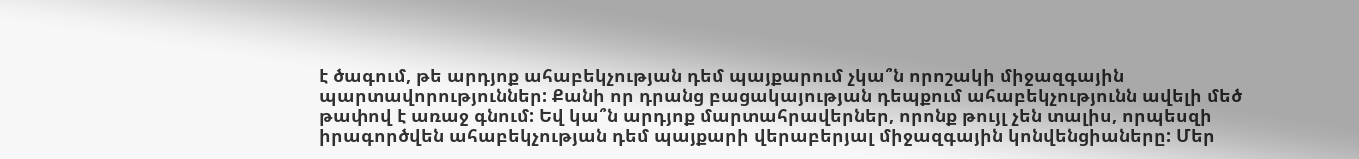է ծագում, թե արդյոք ահաբեկչության դեմ պայքարում չկա՞ն որոշակի միջազգային պարտավորություններ: Քանի որ դրանց բացակայության դեպքում ահաբեկչությունն ավելի մեծ թափով է առաջ գնում: Եվ կա՞ն արդյոք մարտահրավերներ, որոնք թույլ չեն տալիս, որպեսզի իրագործվեն ահաբեկչության դեմ պայքարի վերաբերյալ միջազգային կոնվենցիաները: Մեր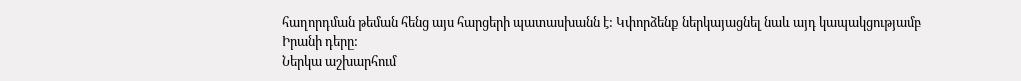հաղորդման թեման հենց այս հարցերի պատասխանն է: Կփորձենք ներկայացնել նաև այդ կապակցությամբ Իրանի դերը:
Ներկա աշխարհում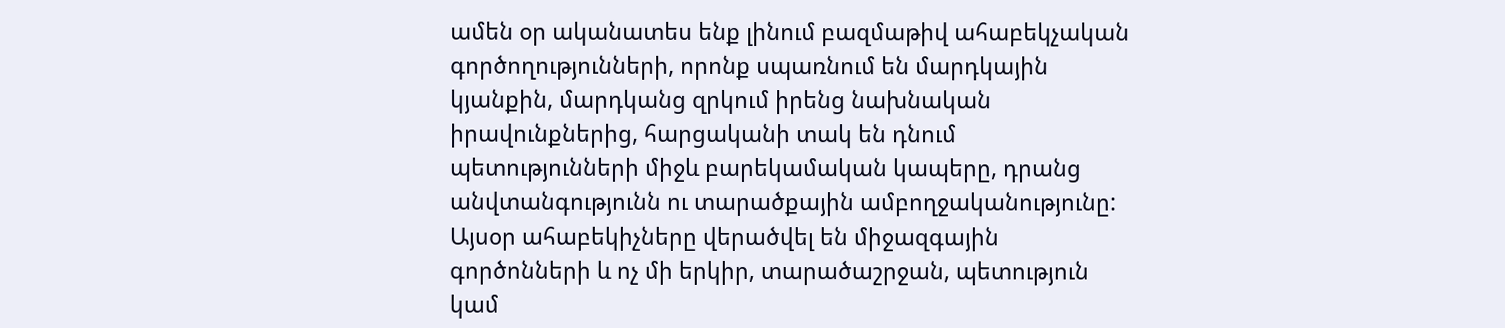ամեն օր ականատես ենք լինում բազմաթիվ ահաբեկչական գործողությունների, որոնք սպառնում են մարդկային կյանքին, մարդկանց զրկում իրենց նախնական իրավունքներից, հարցականի տակ են դնում պետությունների միջև բարեկամական կապերը, դրանց անվտանգությունն ու տարածքային ամբողջականությունը: Այսօր ահաբեկիչները վերածվել են միջազգային գործոնների և ոչ մի երկիր, տարածաշրջան, պետություն կամ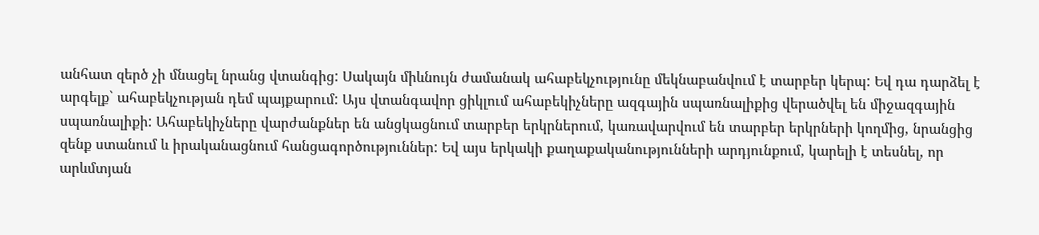անհատ զերծ չի մնացել նրանց վտանգից: Սակայն միևնույն ժամանակ ահաբեկչությունը մեկնաբանվում է տարբեր կերպ: Եվ դա դարձել է արգելք` ահաբեկչության դեմ պայքարում: Այս վտանգավոր ցիկլում ահաբեկիչները ազգային սպառնալիքից վերածվել են միջազգային սպառնալիքի: Ահաբեկիչները վարժանքներ են անցկացնում տարբեր երկրներում, կառավարվում են տարբեր երկրների կողմից, նրանցից զենք ստանում և իրականացնում հանցագործություններ: Եվ այս երկակի քաղաքականությունների արդյունքում, կարելի է տեսնել, որ արևմտյան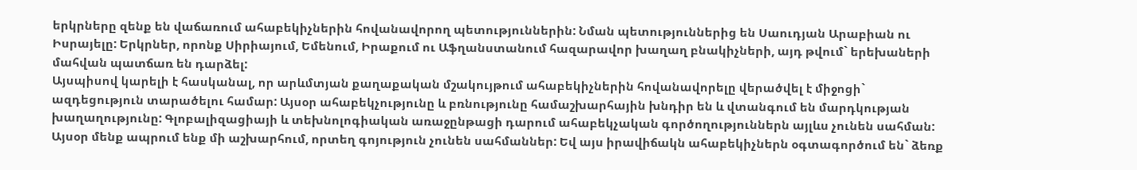երկրները զենք են վաճառում ահաբեկիչներին հովանավորող պետություններին: Նման պետություններից են Սաուդյան Արաբիան ու Իսրայելը: Երկրներ, որոնք Սիրիայում, Եմենում, Իրաքում ու Աֆղանստանում հազարավոր խաղաղ բնակիչների, այդ թվում` երեխաների մահվան պատճառ են դարձել:
Այսպիսով կարելի է հասկանալ, որ արևմտյան քաղաքական մշակույթում ահաբեկիչներին հովանավորելը վերածվել է միջոցի` ազդեցություն տարածելու համար: Այսօր ահաբեկչությունը և բռնությունը համաշխարհային խնդիր են և վտանգում են մարդկության խաղաղությունը: Գլոբալիզացիայի և տեխնոլոգիական առաջընթացի դարում ահաբեկչական գործողություններն այլևս չունեն սահման: Այսօր մենք ապրում ենք մի աշխարհում, որտեղ գոյություն չունեն սահմաններ: Եվ այս իրավիճակն ահաբեկիչներն օգտագործում են` ձեռք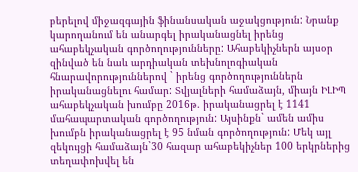բերելով միջազգային ֆինանսական աջակցություն: Նրանք կարողանում են անարգել իրականացնել իրենց ահաբեկչական գործողությունները: Ահաբեկիչներն այսօր զինված են նաև արդիական տեխնոլոգիական հնարավորություններով ` իրենց գործողություններն իրականացնելու համար: Տվյալների համաձայն, միայն ԻԼԻՊ ահաբեկչական խումբը 2016թ. իրականացրել է 1141 մահապարտական գործողություն: Այսինքն` ամեն ամիս խումբն իրականացրել է 95 նման գործողություն: Մեկ այլ զեկույցի համաձայն`30 հազար ահաբեկիչներ 100 երկրներից տեղափոխվել են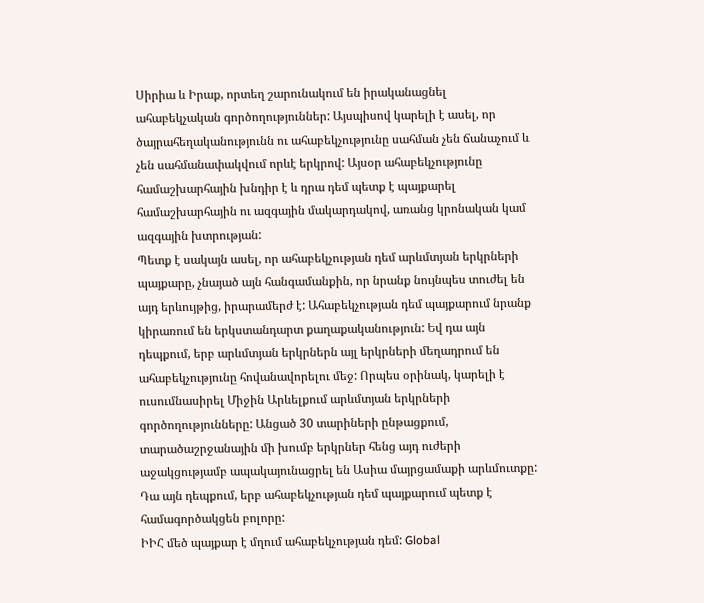Սիրիա և Իրաք, որտեղ շարունակում են իրականացնել ահաբեկչական գործողություններ: Այսպիսով կարելի է ասել, որ ծայրահեղականությունն ու ահաբեկչությունը սահման չեն ճանաչում և չեն սահմանափակվում որևէ երկրով: Այսօր ահաբեկչությունը համաշխարհային խնդիր է և դրա դեմ պետք է պայքարել համաշխարհային ու ազգային մակարդակով, առանց կրոնական կամ ազգային խտրության:
Պետք է սակայն ասել, որ ահաբեկչության դեմ արևմտյան երկրների պայքարը, չնայած այն հանգամանքին, որ նրանք նույնպես տուժել են այդ երևույթից, իրարամերժ է: Ահաբեկչության դեմ պայքարում նրանք կիրառում են երկստանդարտ քաղաքականություն: Եվ դա այն դեպքում, երբ արևմտյան երկրներն այլ երկրների մեղադրում են ահաբեկչությունը հովանավորելու մեջ: Որպես օրինակ, կարելի է ուսումնասիրել Միջին Արևելքում արևմտյան երկրների գործողությունները: Անցած 30 տարիների ընթացքում, տարածաշրջանային մի խումբ երկրներ հենց այդ ուժերի աջակցությամբ ապակայունացրել են Ասիա մայրցամաքի արևմուտքը: Դա այն դեպքում, երբ ահաբեկչության դեմ պայքարում պետք է համագործակցեն բոլորը:
ԻԻՀ մեծ պայքար է մղում ահաբեկչության դեմ: Global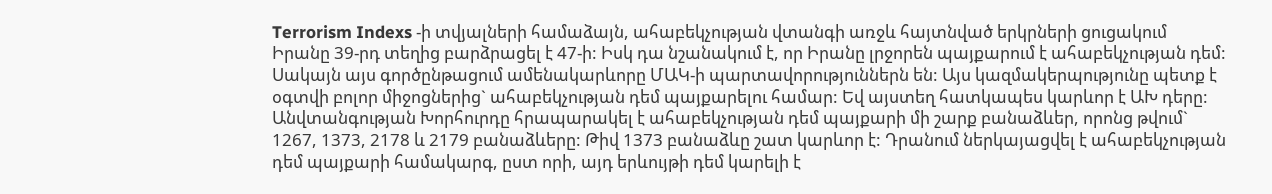Terrorism Indexs -ի տվյալների համաձայն, ահաբեկչության վտանգի առջև հայտնված երկրների ցուցակում Իրանը 39-րդ տեղից բարձրացել է 47-ի: Իսկ դա նշանակում է, որ Իրանը լրջորեն պայքարում է ահաբեկչության դեմ: Սակայն այս գործընթացում ամենակարևորը ՄԱԿ-ի պարտավորություններն են: Այս կազմակերպությունը պետք է օգտվի բոլոր միջոցներից` ահաբեկչության դեմ պայքարելու համար: Եվ այստեղ հատկապես կարևոր է ԱԽ դերը: Անվտանգության Խորհուրդը հրապարակել է ահաբեկչության դեմ պայքարի մի շարք բանաձևեր, որոնց թվում` 1267, 1373, 2178 և 2179 բանաձևերը: Թիվ 1373 բանաձևը շատ կարևոր է: Դրանում ներկայացվել է ահաբեկչության դեմ պայքարի համակարգ, ըստ որի, այդ երևույթի դեմ կարելի է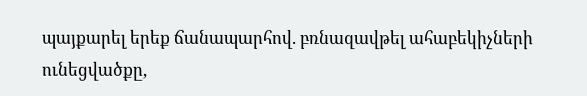պայքարել երեք ճանապարհով. բռնազավթել ահաբեկիչների ունեցվածքը,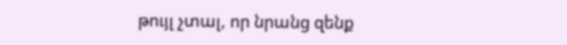թույլ չտալ, որ նրանց զենք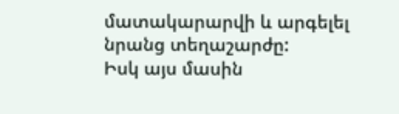մատակարարվի և արգելել նրանց տեղաշարժը:
Իսկ այս մասին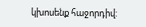կխոսենք հաջորդիվ: